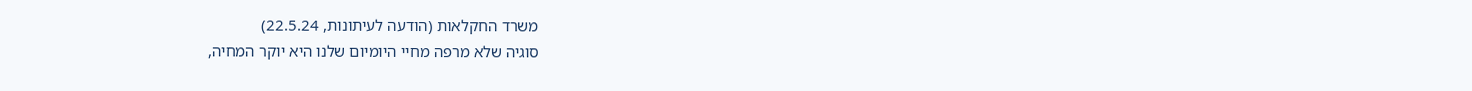משרד החקלאות (הודעה לעיתונות, 22.5.24)
סוגיה שלא מרפה מחיי היומיום שלנו היא יוקר המחיה,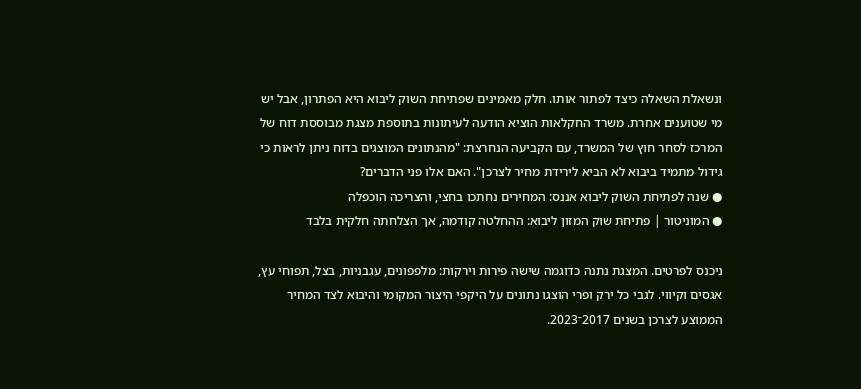ונשאלת השאלה כיצד לפתור אותו. חלק מאמינים שפתיחת השוק ליבוא היא הפתרון, אבל יש מי שטוענים אחרת. משרד החקלאות הוציא הודעה לעיתונות בתוספת מצגת מבוססת דוח של המרכז לסחר חוץ של המשרד, עם הקביעה הנחרצת: "מהנתונים המוצגים בדוח ניתן לראות כי גידול מתמיד ביבוא לא הביא לירידת מחיר לצרכן". האם אלו פני הדברים?
● שנה לפתיחת השוק ליבוא אננס: המחירים נחתכו בחצי, והצריכה הוכפלה
● המוניטור | פתיחת שוק המזון ליבוא: ההחלטה קודמה, אך הצלחתה חלקית בלבד

ניכנס לפרטים. המצגת נתנה כדוגמה שישה פירות וירקות: מלפפונים, עגבניות, בצל, תפוחי עץ, אגסים וקיווי. לגבי כל ירק ופרי הוצגו נתונים על היקפי היצור המקומי והיבוא לצד המחיר הממוצע לצרכן בשנים 2017־2023.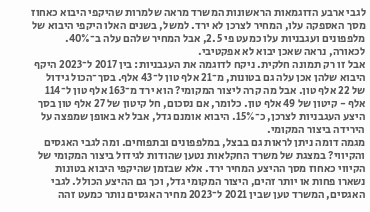לגבי ארבע הדוגמאות הראשונות המשרד מראה שלמרות שהיקפי היבוא כאחוז מסך האספקה עלו, המחיר לצרכן לא ירד. למשל, בשנים האלו היקפי היבוא של מלפפונים ועגבניות עלו כמעט פי 2.5, אבל המחיר שלהם עלה ב־40%. לכאורה, נראה שאכן יבוא לא אפקטיבי.
אבל זו רק תמונה חלקית. ניקח לדוגמה את העגבניות: בין 2017 ל־2023 היקף היבוא שלהן אכן עלה גם בטונות, מ־21 אלף טון ל־43 אלף. בסך־הכול גידול של 22 אלף טון. אבל מה קרה ליצור המקומי? הוא ירד מ־163 אלף טון ל־114 אלף - קיטון של 49 אלף טון. כלומר, אם נסכום, חל קיטון של 27 אלף טון בסך היצע העגבניות לצרכן, כ־15%. היבוא אומנם גדל, אבל לא באופן שמפצה על הירידה ביצור המקומי.
מגמה דומה ניתן לראות גם בבצל, במלפפונים ובתפוחים. ומה לגבי האגסים והקיווי? במצגת של משרד החקלאות נטען שהודות לגידול ביצור המקומי של הקיווי כאחוז מסך ההיצע המחיר ירד. אלא שבזמן שהיקפי היבוא בטונות נשארו פחות או יותר זהים, היצור המקומי גדל, וכך גם ההיצע הכולל. לגבי האגסים, המשרד טען שבין 2021 ל־2023 מחיר האגסים נותר כמעט זהה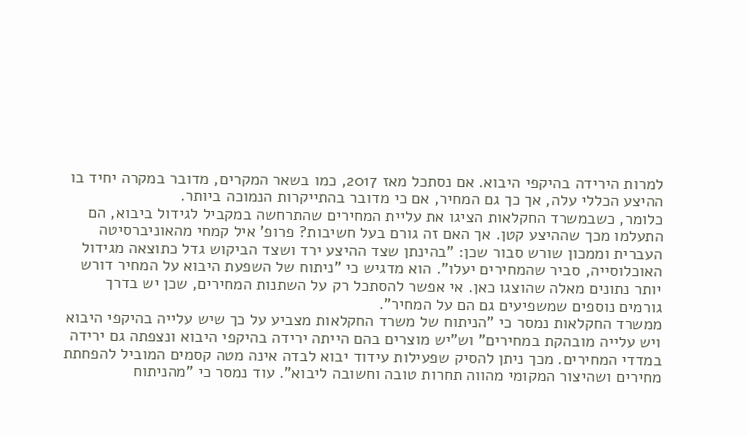למרות הירידה בהיקפי היבוא. אם נסתכל מאז 2017, כמו בשאר המקרים, מדובר במקרה יחיד בו ההיצע הכללי עלה, אך כך גם המחיר, אם כי מדובר בהתייקרות הנמוכה ביותר.
כלומר, כשבמשרד החקלאות הציגו את עליית המחירים שהתרחשה במקביל לגידול ביבוא, הם התעלמו מכך שההיצע קטן. אך האם זה גורם בעל חשיבות? פרופ' איל קמחי מהאוניברסיטה העברית וממכון שורש סבור שכן: "בהינתן שצד ההיצע ירד ושצד הביקוש גדל כתוצאה מגידול האוכלוסייה, סביר שהמחירים יעלו". הוא מדגיש כי "ניתוח של השפעת היבוא על המחיר דורש יותר נתונים מאלה שהוצגו כאן. אי אפשר להסתכל רק על השתנות המחירים, שכן יש בדרך גורמים נוספים שמשפיעים גם הם על המחיר".
ממשרד החקלאות נמסר כי "הניתוח של משרד החקלאות מצביע על כך שיש עלייה בהיקפי היבוא ויש עלייה מובהקת במחירים" וש"יש מוצרים בהם הייתה ירידה בהיקפי היבוא ונצפתה גם ירידה במדדי המחירים. מכך ניתן להסיק שפעילות עידוד יבוא לבדה אינה מטה קסמים המוביל להפחתת מחירים ושהיצור המקומי מהווה תחרות טובה וחשובה ליבוא". עוד נמסר כי "מהניתוח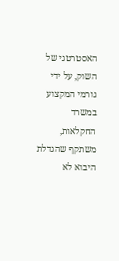האסטרטגי של השוק, על ידי גורמי המקצוע במשרד החקלאות, משתקף שהגדלת היבוא לא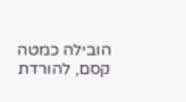הובילה כמטה קסם, להורדת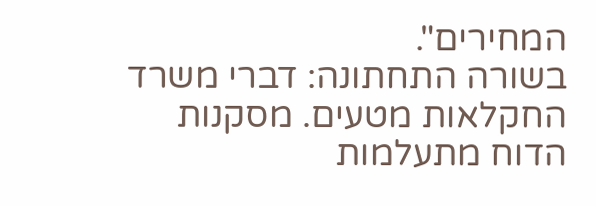המחירים".
בשורה התחתונה: דברי משרד החקלאות מטעים. מסקנות הדוח מתעלמות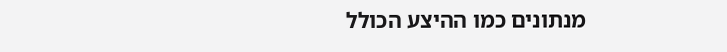מנתונים כמו ההיצע הכולל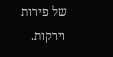של פירות וירקות.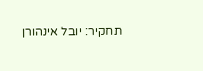תחקיר: יובל אינהורן